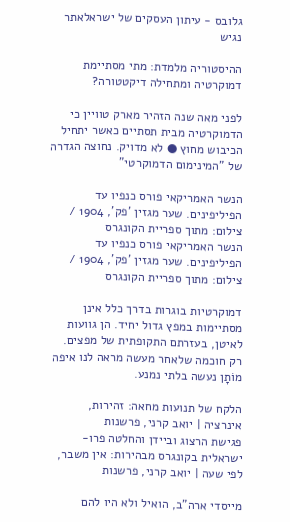גלובס - עיתון העסקים של ישראלאתר נגיש

ההיסטוריה מלמדת: מתי מסתיימת דמוקרטיה ומתחילה דיקטטורה?

לפני מאה שנה הזהיר מארק טוויין כי הדמוקרטיה מבית תסתיים כאשר יתחיל הכיבוש מחוץ ● לא מדויק. נחוצה הגדרה של "המינימום הדמוקרטי"

הנשר האמריקאי פורס כנפיו עד הפיליפינים. שער מגזין 'פק', 1904 / צילום: מתוך ספריית הקונגרס
הנשר האמריקאי פורס כנפיו עד הפיליפינים. שער מגזין 'פק', 1904 / צילום: מתוך ספריית הקונגרס

דמוקרטיות בוגרות בדרך כלל אינן מסתיימות במפץ גדול יחיד. הן גוועות לאיטן, בעזרתם התקופתית של מפצים. רק חוכמה שלאחר מעשה מראה לנו איפה מוֹתָן נעשה בלתי נמנע.

הלקח של תנועות מחאה: זהירות, אינרציה | יואב קרני, פרשנות
פגישת הרצוג וביידן והחלטה פרו-ישראלית בקונגרס מבהירות: אין משבר, לפי שעה | יואב קרני, פרשנות

מייסדי ארה"ב, הואיל ולא היו להם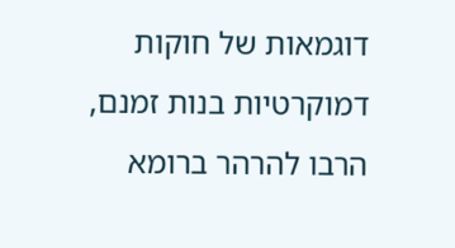דוגמאות של חוקות דמוקרטיות בנות זמנם, הרבו להרהר ברומא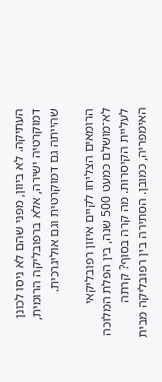העתיקה. לא ביוון, מפני שהם לא ניסו לכונן דמוקרטיה ישירה, אלא ברפובליקה הרומית, שהייתה גם דמוקרטית וגם אוליגרכית.

הרומאים הצליחו לקיים איזון רפובליקאי לא־מושלם כמעט 500 שנה, בין הפלת המלוכה לעליית הקיסרות. מה קרה בסוף? קרתה האימפריה, כמובן. הסתירה בין רפובליקה מבית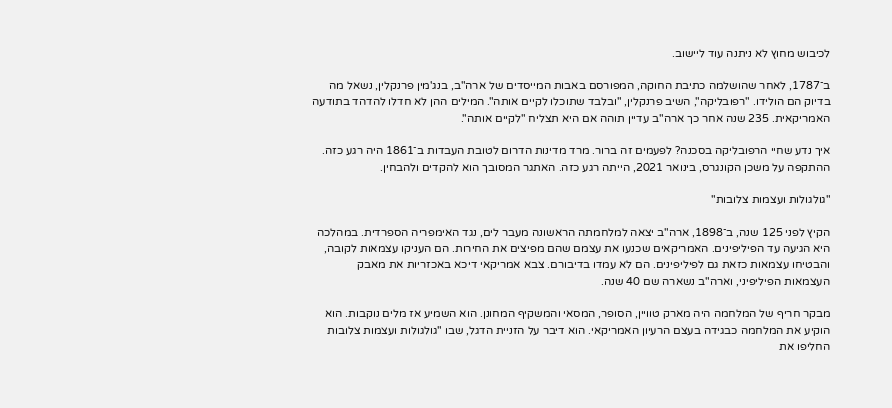לכיבוש מחוץ לא ניתנה עוד ליישוב.

ב־1787, לאחר שהושלמה כתיבת החוקה, המפורסם באבות המייסדים של ארה"ב, בנג'מין פרנקלין, נשאל מה בדיוק הם הולידו. "רפובליקה", השיב פרנקלין, "ובלבד שתוכלו לקיים אותה". המילים ההן לא חדלו להדהד בתודעה האמריקאית. 235 שנה אחר כך ארה"ב עדיין תוהה אם היא תצליח "לקיים אותה".

איך נדע שחיי הרפובליקה בסכנה? לפעמים זה ברור. מרד מדינות הדרום לטובת העבדות ב־1861 היה רגע כזה. ההתקפה על משכן הקונגרס, בינואר 2021, הייתה רגע כזה. האתגר המסובך הוא להקדים ולהבחין.

"גולגולות ועצמות צלובות"

הקיץ לפני 125 שנה, ב־1898, ארה"ב יצאה למלחמתה הראשונה מעבר לים, נגד האימפריה הספרדית. במהלכה היא הגיעה עד הפיליפינים. האמריקאים שכנעו את עצמם שהם מפיצים את החירות. הם העניקו עצמאות לקובה, והבטיחו עצמאות כזאת גם לפיליפינים. הם לא עמדו בדיבורם. צבא אמריקאי דיכא באכזריות את מאבק העצמאות הפיליפיני, וארה"ב נשארה שם 40 שנה.

מבקר חריף של המלחמה היה מארק טוויין, הסופר, המסאי והמשקיף המחונן. הוא השמיע אז מלים נוקבות. הוא הוקיע את המלחמה כבגידה בעצם הרעיון האמריקאי. הוא דיבר על הזניית הדגל, שבו "גולגולות ועצמות צלובות החליפו את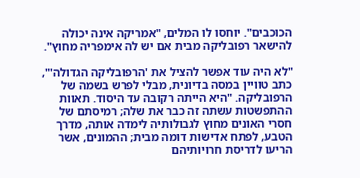הכוכבים". יוחסו לו המלים, "אמריקה אינה יכולה להישאר רפובליקה מבית אם יש לה אימפריה מחוץ".

"לא היה עוד אפשר להציל את 'הרפובליקה הגדולה'", כתב טוויין במסה בדיונית, מבלי לפרש בשמה של הרפובליקה. "היא הייתה רקובה עד היסוד. תאוות ההתפשטות עשתה זה כבר את שלה; רמיסתם של חסרי האונים מחוץ לגבולותיה לימדה אותה, מדרך הטבע, לפתח אדישות דומה מבית; ההמונים, אשר הריעו לדריסת חרויותיהם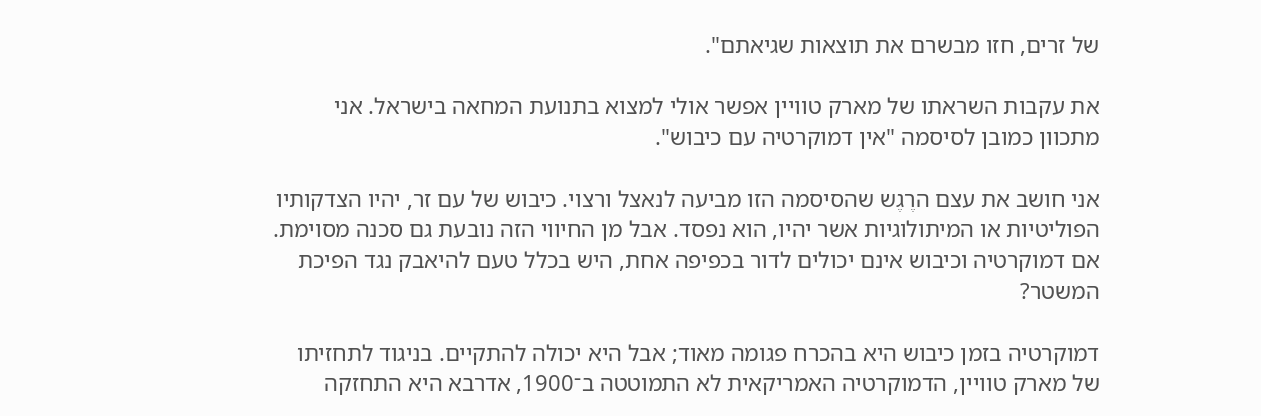של זרים, חזו מבשרם את תוצאות שגיאתם".

את עקבות השראתו של מארק טוויין אפשר אולי למצוא בתנועת המחאה בישראל. אני מתכוון כמובן לסיסמה "אין דמוקרטיה עם כיבוש".

אני חושב את עצם הרֶגֶש שהסיסמה הזו מביעה לנאצל ורצוי. כיבוש של עם זר, יהיו הצדקותיו הפוליטיות או המיתולוגיות אשר יהיו, הוא נפסד. אבל מן החיווי הזה נובעת גם סכנה מסוימת. אם דמוקרטיה וכיבוש אינם יכולים לדור בכפיפה אחת, היש בכלל טעם להיאבק נגד הפיכת המשטר?

דמוקרטיה בזמן כיבוש היא בהכרח פגומה מאוד; אבל היא יכולה להתקיים. בניגוד לתחזיתו של מארק טוויין, הדמוקרטיה האמריקאית לא התמוטטה ב־1900, אדרבא היא התחזקה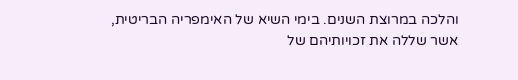והלכה במרוצת השנים. בימי השיא של האימפריה הבריטית, אשר שללה את זכויותיהם של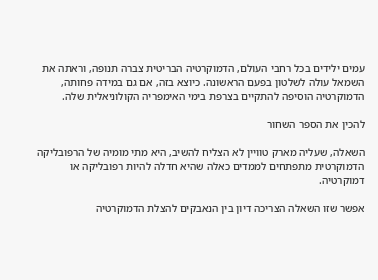עמים ילידים בכל רחבי העולם, הדמוקרטיה הבריטית צברה תנופה, וראתה את השמאל עולה לשלטון בפעם הראשונה. כיוצא בזה, אם גם במידה פחותה, הדמוקרטיה הוסיפה להתקיים בצרפת בימי האימפריה הקולוניאלית שלה.

להכין את הספר השחור

השאלה, שעליה מארק טוויין לא הצליח להשיב, היא מתי מומיה של הרפובליקה הדמוקרטית מתפתחים לממדים כאלה שהיא חדלה להיות רפובליקה או דמוקרטיה.

אפשר שזו השאלה הצריכה דיון בין הנאבקים להצלת הדמוקרטיה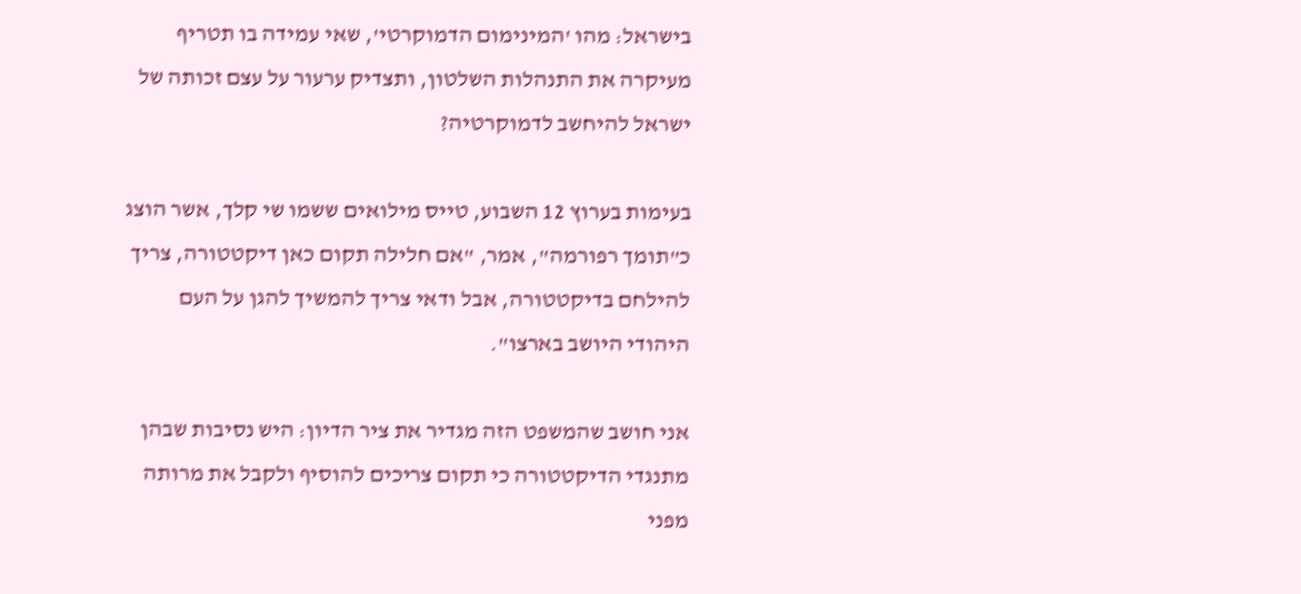בישראל: מהו 'המינימום הדמוקרטי', שאי עמידה בו תטריף מעיקרה את התנהלות השלטון, ותצדיק ערעור על עצם זכותה של ישראל להיחשב לדמוקרטיה?

בעימות בערוץ 12 השבוע, טייס מילואים ששמו שי קלך, אשר הוצג כ"תומך רפורמה", אמר, "אם חלילה תקום כאן דיקטטורה, צריך להילחם בדיקטטורה, אבל ודאי צריך להמשיך להגן על העם היהודי היושב בארצו".

אני חושב שהמשפט הזה מגדיר את ציר הדיון: היש נסיבות שבהן מתנגדי הדיקטטורה כי תקום צריכים להוסיף ולקבל את מרותה מפני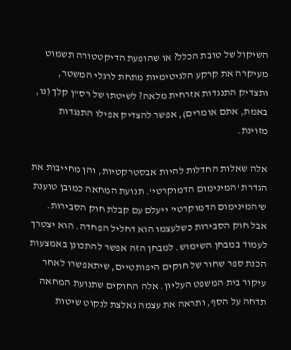השיקול של טובת הכלל? או שהופעת הדיקטטורה תשמוט מעיקרה את קרקע הלגיטימיות מתחת לרגלי המשטר, ותצדיק התנגדות אזרחית מלאה? לשיטתו של רס"ן קלך (נו, באמת, אתם אומרים), אפשר להצדיק אפילו התנגדות מזוינת.

אלה שאלות החדלות להיות אבסטרקטיות, והן מחייבות את הגדרת 'המינימום הדמוקרטי'. תנועת המחאה כמובן טוענת ש'המינימום הדמוקרטי' ייעלם עם קבלת חוק הסבירות. אבל חוק הסבירות כשלעצמו הוא דחליל הפחדה. הוא יצטרך לעמוד במבחן השימוש. למבחן הזה אפשר להתכונן באמצעות הכנת ספר שחור של חוקים היפותטיים, שיתאפשרו לאחר עיקור בית המשפט העליון. אלה החוקים שתנועת המחאה תדחה על הסף, ותראה את עצמה נאלצת לנקוט שיטות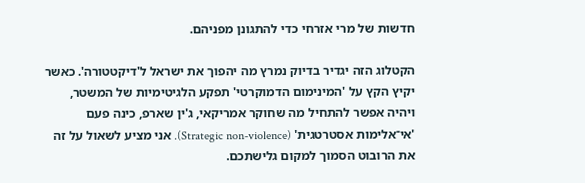חדשות של מרי אזרחי כדי להתגונן מפניהם.

הקטלוג הזה יגדיר בדיוק נמרץ מה יהפוך את ישראל ל'דיקטטורה'. כאשר יקיץ הקץ על 'המינימום הדמוקרטי' תפקע הלגיטימיות של המשטר, ויהיה אפשר להתחיל מה שחוקר אמריקאי, ג'ין שארפ, כינה פעם 'אי־אלימות אסטרטגית' (Strategic non-violence). אני מציע לשאול על זה את הרובוט הסמוך למקום גלישתכם.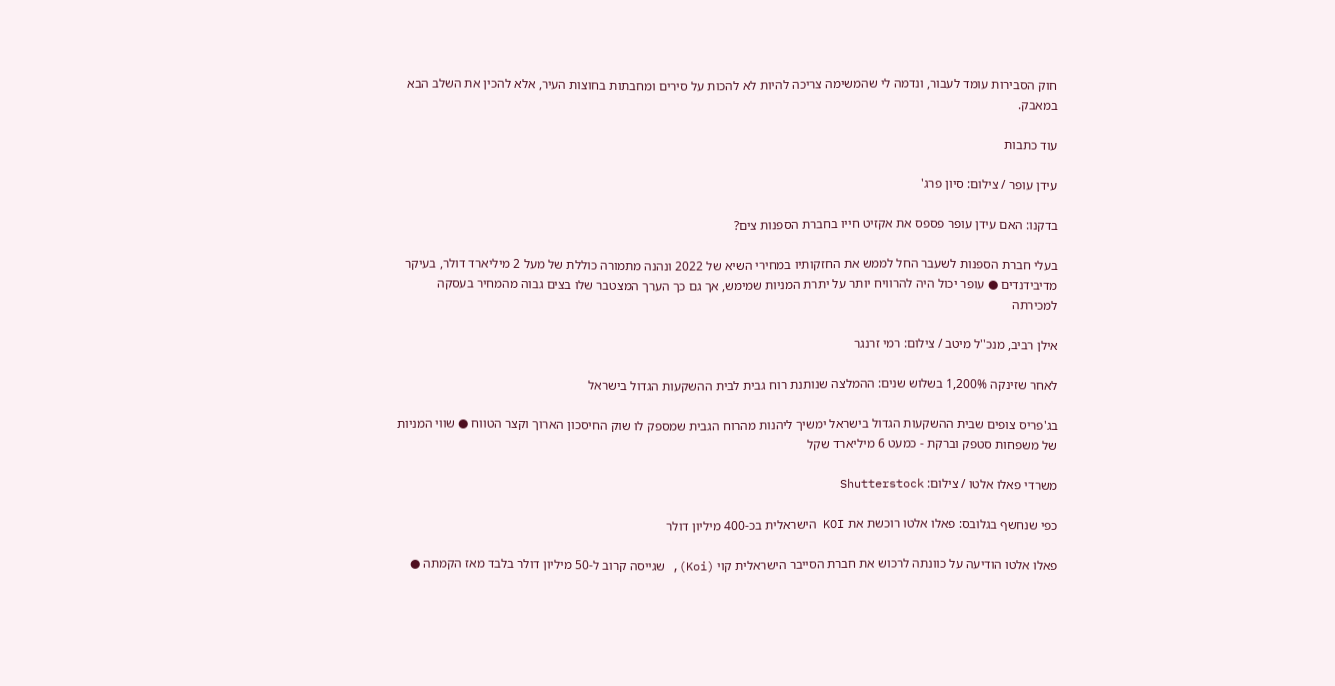חוק הסבירות עומד לעבור, ונדמה לי שהמשימה צריכה להיות לא להכות על סירים ומחבתות בחוצות העיר, אלא להכין את השלב הבא במאבק.

עוד כתבות

עידן עופר / צילום: סיון פרג'

בדקנו: האם עידן עופר פספס את אקזיט חייו בחברת הספנות צים?

בעלי חברת הספנות לשעבר החל לממש את החזקותיו במחירי השיא של 2022 ונהנה מתמורה כוללת של מעל 2 מיליארד דולר, בעיקר מדיבידנדים ● עופר יכול היה להרוויח יותר על יתרת המניות שמימש, אך גם כך הערך המצטבר שלו בצים גבוה מהמחיר בעסקה למכירתה

אילן רביב, מנכ''ל מיטב / צילום: רמי זרנגר

לאחר שזינקה 1,200% בשלוש שנים: ההמלצה שנותנת רוח גבית לבית ההשקעות הגדול בישראל

בג'פריס צופים שבית ההשקעות הגדול בישראל ימשיך ליהנות מהרוח הגבית שמספק לו שוק החיסכון הארוך וקצר הטווח ● שווי המניות של משפחות סטפק וברקת - כמעט 6 מיליארד שקל

משרדי פאלו אלטו / צילום: Shutterstock

כפי שנחשף בגלובס: פאלו אלטו רוכשת את KOI הישראלית בכ-400 מיליון דולר

פאלו אלטו הודיעה על כוונתה לרכוש את חברת הסייבר הישראלית קוי (Koi), שגייסה קרוב ל-50 מיליון דולר בלבד מאז הקמתה ●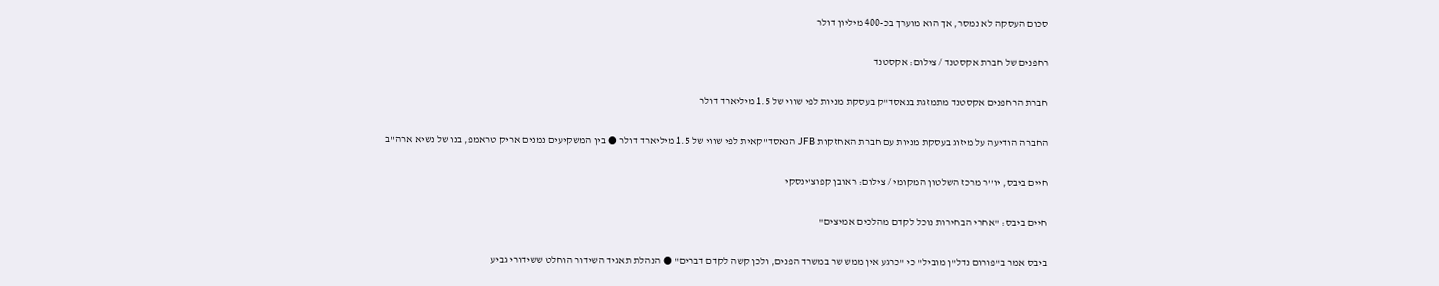סכום העסקה לא נמסר, אך הוא מוערך בכ-400 מיליון דולר

רחפנים של חברת אקסטנד / צילום: אקסטנד

חברת הרחפנים אקסטנד מתמזגת בנאסד"ק בעסקת מניות לפי שווי של 1.5 מיליארד דולר

החברה הודיעה על מיזוג בעסקת מניות עם חברת האחזקות JFB הנאסד"קאית לפי שווי של 1.5 מיליארד דולר ● בין המשקיעים נמנים אריק טראמפ, בנו של נשיא ארה"ב

חיים ביבס, יו''ר מרכז השלטון המקומי / צילום: ראובן קפוצ'ינסקי

חיים ביבס: "אחרי הבחירות נוכל לקדם מהלכים אמיצים"

ביבס אמר ב"פורום נדל"ן מוביל" כי "כרגע אין ממש שר במשרד הפנים, ולכן קשה לקדם דברים" ● הנהלת תאגיד השידור הוחלט ששידורי גביע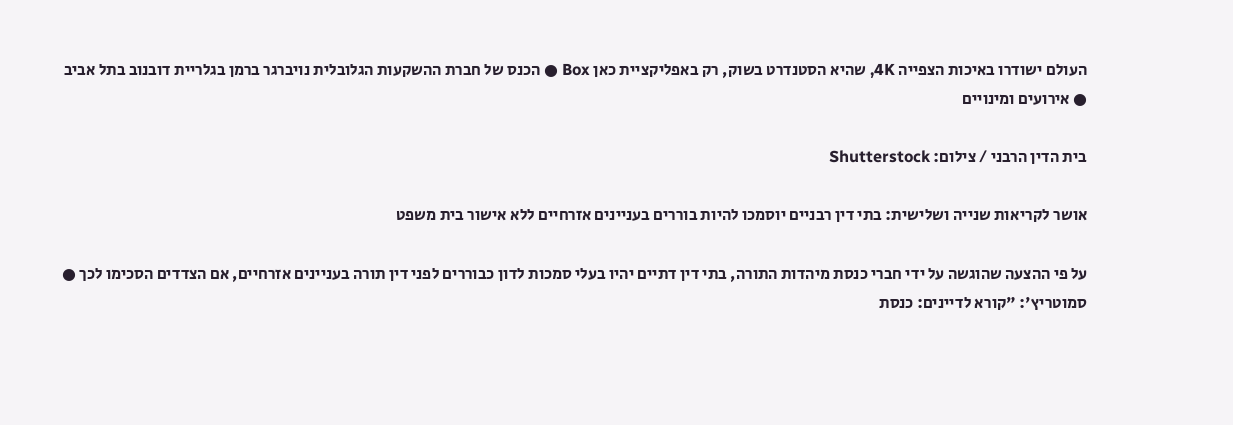העולם ישודרו באיכות הצפייה 4K, שהיא הסטנדרט בשוק, רק באפליקציית כאן Box ● הכנס של חברת ההשקעות הגלובלית נויברגר ברמן בגלריית דובנוב בתל אביב ● אירועים ומינויים

בית הדין הרבני / צילום: Shutterstock

אושר לקריאות שנייה ושלישית: בתי דין רבניים יוסמכו להיות בוררים בעניינים אזרחיים ללא אישור בית משפט

על פי ההצעה שהוגשה על ידי חברי כנסת מיהדות התורה, בתי דין דתיים יהיו בעלי סמכות לדון כבוררים לפני דין תורה בעניינים אזרחיים, אם הצדדים הסכימו לכך ● סמוטריץ': "קורא לדיינים: כנסת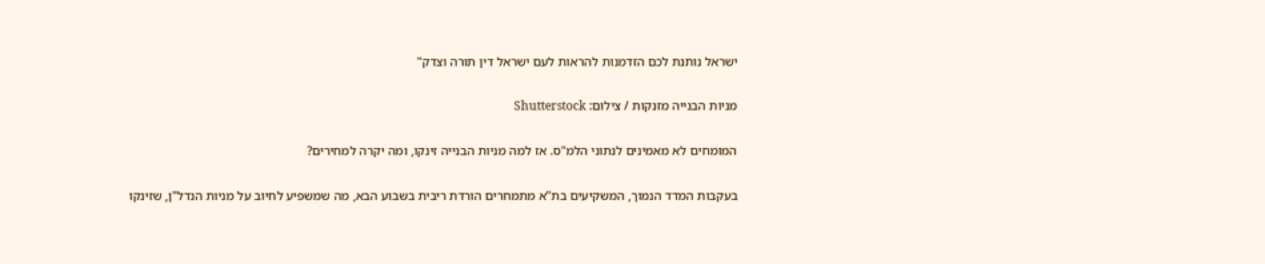ישראל נותנת לכם הזדמנות להראות לעם ישראל דין תורה וצדק"

מניות הבנייה מזנקות / צילום: Shutterstock

המומחים לא מאמינים לנתוני הלמ"ס. אז למה מניות הבנייה זינקו, ומה יקרה למחירים?

בעקבות המדד הנמוך, המשקיעים בת"א מתמחרים הורדת ריבית בשבוע הבא, מה שמשפיע לחיוב על מניות הנדל"ן, שזינקו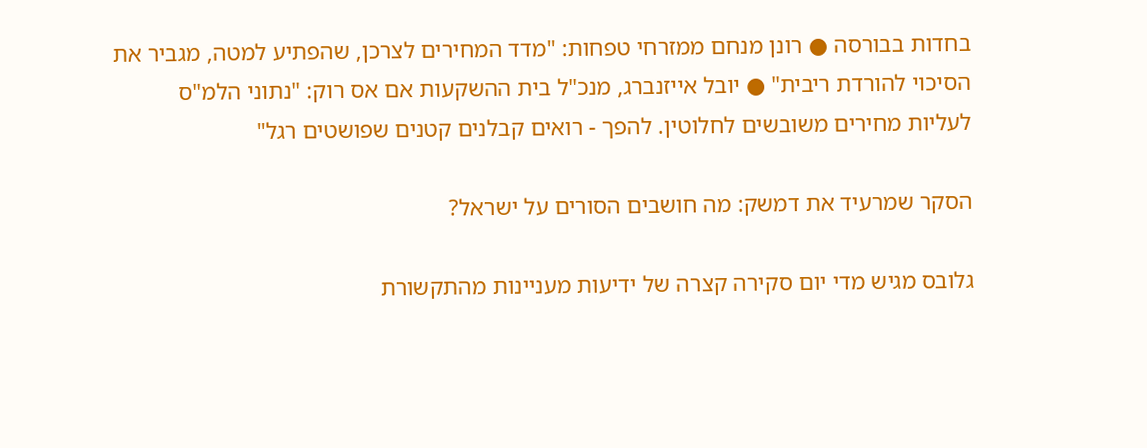בחדות בבורסה ● רונן מנחם ממזרחי טפחות: "מדד המחירים לצרכן, שהפתיע למטה, מגביר את הסיכוי להורדת ריבית" ● יובל אייזנברג, מנכ"ל בית ההשקעות אם אס רוק: "נתוני הלמ"ס לעליות מחירים משובשים לחלוטין. להפך - רואים קבלנים קטנים שפושטים רגל"

הסקר שמרעיד את דמשק: מה חושבים הסורים על ישראל?

גלובס מגיש מדי יום סקירה קצרה של ידיעות מעניינות מהתקשורת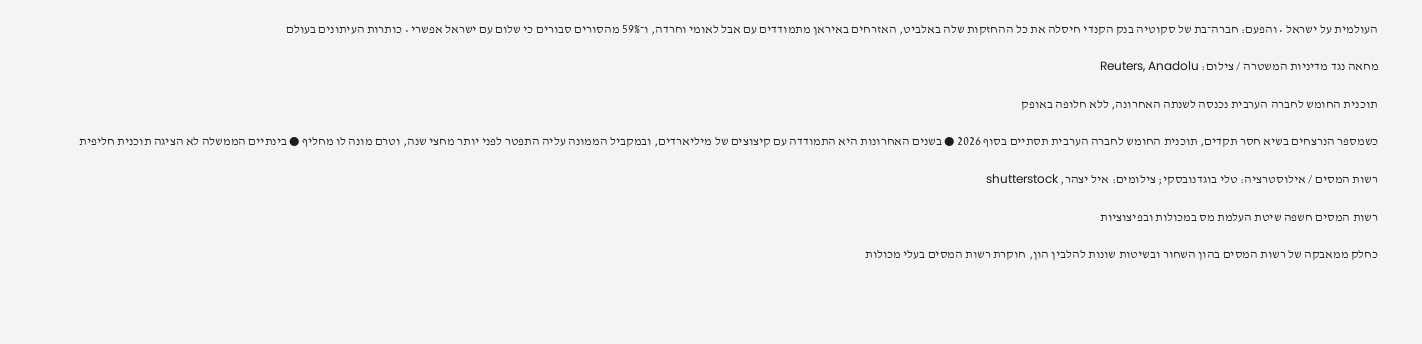העולמית על ישראל • והפעם: חברה־בת של סקוטיה בנק הקנדי חיסלה את כל ההחזקות שלה באלביט, האזרחים באיראן מתמודדים עם אבל לאומי וחרדה, ו־59% מהסורים סבורים כי שלום עם ישראל אפשרי • כותרות העיתונים בעולם

מחאה נגד מדיניות המשטרה / צילום: Reuters, Anadolu

תוכנית החומש לחברה הערבית נכנסה לשנתה האחרונה, ללא חלופה באופק

כשמספר הנרצחים בשיא חסר תקדים, תוכנית החומש לחברה הערבית תסתיים בסוף 2026 ● בשנים האחרונות היא התמודדה עם קיצוצים של מיליארדים, ובמקביל הממונה עליה התפטר לפני יותר מחצי שנה, וטרם מונה לו מחליף ● בינתיים הממשלה לא הציגה תוכנית חליפית

רשות המסים / אילוסטרציה: טלי בוגדנובסקי; צילומים: איל יצהר, shutterstock

רשות המסים חשפה שיטת העלמת מס במכולות ובפיצוציות

כחלק ממאבקה של רשות המסים בהון השחור ובשיטות שונות להלבין הון, חוקרת רשות המסים בעלי מכולות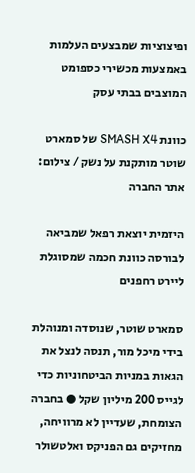ופיצוציות שמבצעים העלמות באמצעות מכשירי כספומט המוצבים בבתי עסק

כוונת SMASH X4 של סמארט שוטר מותקנת על נשק / צילום: אתר החברה

היזמית יוצאת רפאל שמביאה לבורסה כוונת חכמה שמסוגלת ליירט רחפנים

סמארט שוטר, שנוסדה ומנוהלת בידי מיכל מור, תנסה לנצל את הגאות במניות הביטחוניות כדי לגייס 200 מיליון שקל ● בחברה הצומחת, שעדיין לא מרוויחה, מחזיקים גם הפניקס ואלטשולר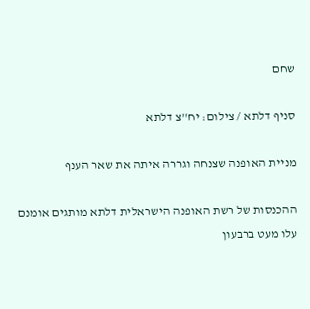שחם

סניף דלתא / צילום: יח''צ דלתא

מניית האופנה שצנחה וגררה איתה את שאר הענף

ההכנסות של רשת האופנה הישראלית דלתא מותגים אומנם עלו מעט ברבעון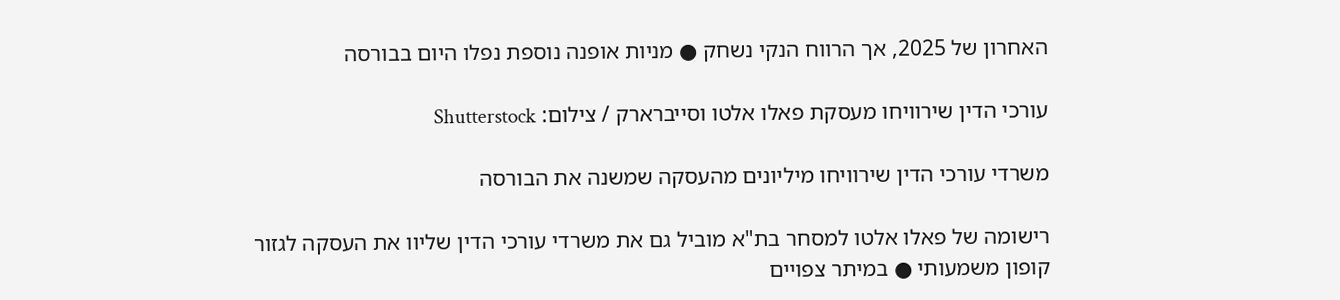האחרון של 2025, אך הרווח הנקי נשחק ● מניות אופנה נוספת נפלו היום בבורסה

עורכי הדין שירוויחו מעסקת פאלו אלטו וסייברארק / צילום: Shutterstock

משרדי עורכי הדין שירוויחו מיליונים מהעסקה שמשנה את הבורסה

רישומה של פאלו אלטו למסחר בת"א מוביל גם את משרדי עורכי הדין שליוו את העסקה לגזור קופון משמעותי ● במיתר צפויים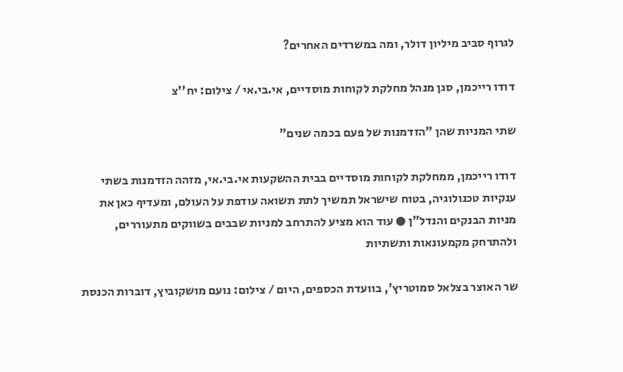לגרוף סביב מיליון דולר, ומה במשרדים האחרים?

דודו רייכמן, סגן מנהל מחלקת לקוחות מוסדיים, אי.בי.אי / צילום: יח''צ

שתי המניות שהן "הזדמנות של פעם בכמה שנים"

דודו רייכמן, ממחלקת לקוחות מוסדיים בבית ההשקעות אי.בי.אי, מזהה הזדמנות בשתי ענקיות טכנולוגיה, בטוח שישראל תמשיך לתת תשואה עודפת על העולם, ומעדיף כאן את מניות הבנקים והנדל"ן ● עוד הוא מציע להתרחב למניות שבבים בשווקים מתעוררים, ולהתרחק מקמעונאות ותשתיות

שר האוצר בצלאל סמוטריץ', בוועדת הכספים, היום / צילום: נועם מושקוביץ, דוברות הכנסת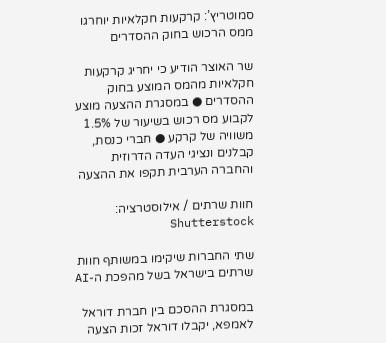סמוטריץ’: קרקעות חקלאיות יוחרגו ממס הרכוש בחוק ההסדרים

שר האוצר הודיע כי יחריג קרקעות חקלאיות מהמס המוצע בחוק ההסדרים ● במסגרת ההצעה מוצע לקבוע מס רכוש בשיעור של 1.5% משוויה של קרקע ● חברי כנסת, קבלנים ונציגי העדה הדרוזית והחברה הערבית תקפו את ההצעה

חוות שרתים / אילוסטרציה: Shutterstock

שתי החברות שיקימו במשותף חוות שרתים בישראל בשל מהפכת ה-AI

במסגרת ההסכם בין חברת דוראל לאמפא, יקבלו דוראל זכות הצעה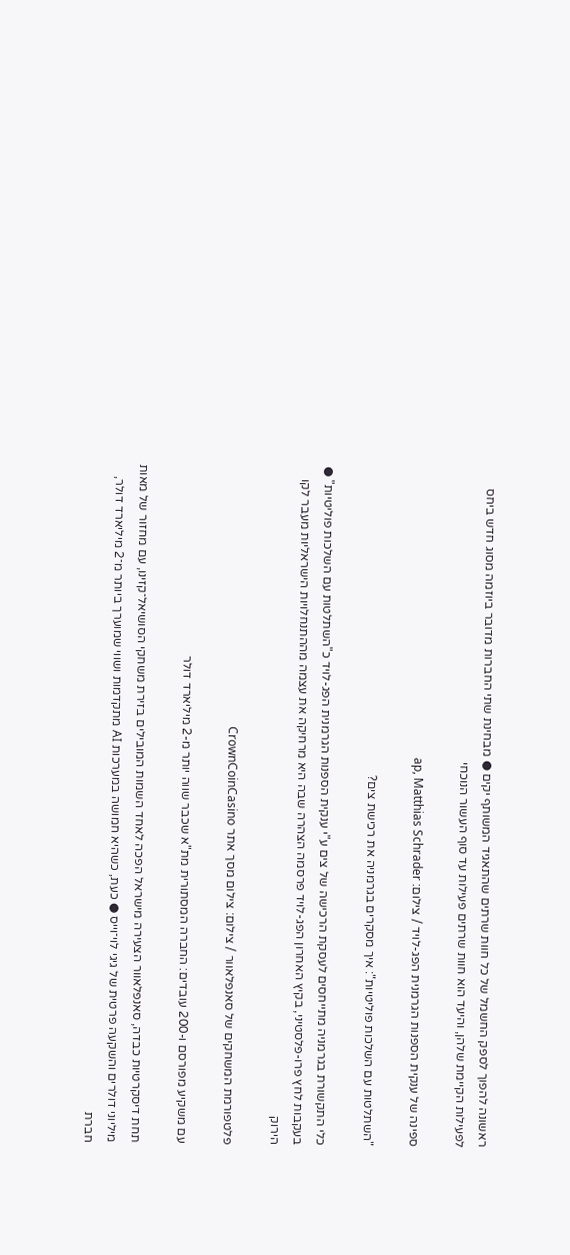ראשונה להפוך לספק החשמל של כל חוות שרתים שהתאגיד המשותף יקים ● מבחינת שתי החברות מדובר ביוזמה מסוג חדש ביחס לפעילות הקיימת שלהן, והיעד הוא חוות שרתים פעילות עד סוף העשור הנוכחי

ספינה של ענקית הספנות הגרמנית הפג-לויד / צילום: ap, Matthias Schrader

"השתלטות עם השלכות פוליטיות": איך מסקרים בגרמניה את רכישת צים?

כלי התקשורת בגרמניה מתייחסים לעסקת הרכישה של צים ע"י ענקית הספנות הגרמנית הפג-לויד כ"השתלטות עם השלכות פוליטיות" ● בעקבות לחץ פרו-פלסטיני, בקיץ האחרון הפג-לויד פרסמה הצהרה שבה היא מרחיקה את עצמה מההתנחלויות הישראליות מעבר לקו הירוק

פלטפורמת המשחקים של סאנפלאוור / צילום: צילום מסך אתר CrownCoinCasino

עם משקיע מפורסם ו-200 עובדים: החברה המסתורית מת"א שכבר שווה יותר מ-2 מיליארד דולר

תחת דיסקרטיות כבדה, סאנפלאוור הצעירה מישראל הפכה לאחד השמות המובילים בזירת משחקי הסושיאל־קזינו, עם מחזור של מאות מיליוני דולרים והשקעה פרטית של גיגי לוי־וייס ● כעת, כשהיא חמושה במערכות AI מתקדמות ושווי שמוערך ביותר מ־2 מיליארד דולר, חברת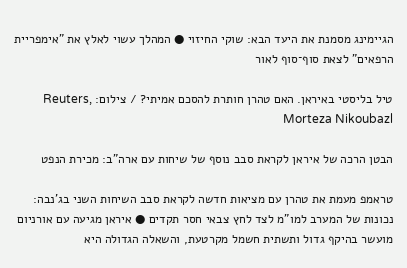הגיימינג מסמנת את היעד הבא: שוקי החיזוי ● המהלך עשוי לאלץ את "אימפריית הרפאים" לצאת סוף־סוף לאור

טיל בליסטי באיראן. האם טהרן חותרת להסכם אמיתי? / צילום: Reuters, Morteza Nikoubazl

הבטן הרכה של איראן לקראת סבב נוסף של שיחות עם ארה"ב: מכירת הנפט

טראמפ מעמת את טהרן עם מציאות חדשה לקראת סבב השיחות השני בג'נבה: נכונות של המערב למו"מ לצד לחץ צבאי חסר תקדים ● איראן מגיעה עם אורניום מועשר בהיקף גדול ותשתית חשמל מקרטעת, והשאלה הגדולה היא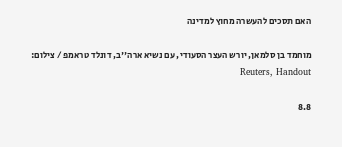האם תסכים להעשרה מחוץ למדינה

מוחמד בן סלמאן, יורש העצר הסעודי, עם נשיא ארה''ב, דונלד טראמפ / צילום: Reuters, Handout

8.8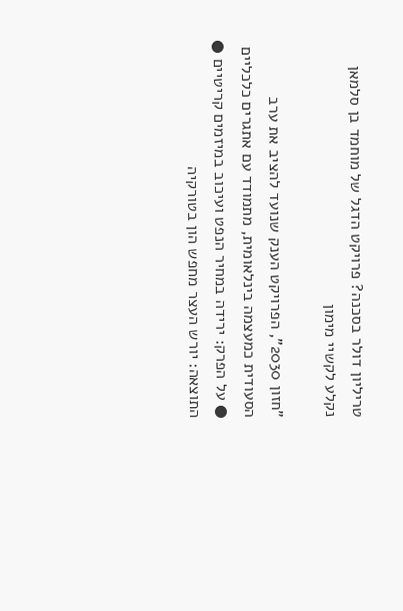טריליון דולר בסכנה? פרויקט הדגל של מוחמד בן סלמאן נקלע לקשיי מימון

"חזון 2030", הפרויקט הענק שנועד להציב את ערב הסעודית כמעצמה בינלאומית, מתמודד עם אתגרים כלכליים ● על הפרק: ירידה במחיר הנפט ועיכוב במיזמים קריטיים ● התוצאה: יורש העצר מחפש הון בטורקיה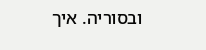ובסוריה. איך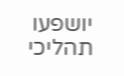יושפעו תהליכי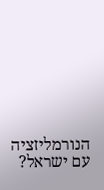הנורמליזציה עם ישראל?